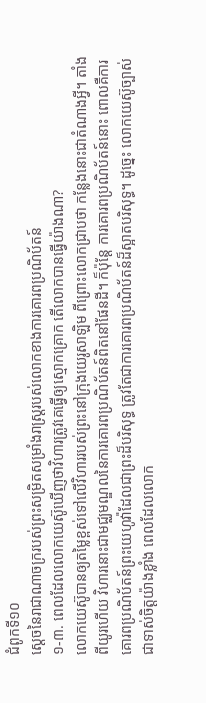ជំពូកទី១០
ស្តេចនៃរាជាណាចក្ររបស់ព្រះសម្រិតសម្រាំងរាស្ត្ររបស់លោកខាងការគោរពប្រណិប័តន៍
១-៣. ពេលដែលលោកយេស៊ូឃើញថាវិហារត្រូវគេធ្វើឲ្យស្មោកគ្រោក តើលោកបានធ្វើយ៉ាងណា?
លោកយេស៊ូបានឲ្យតម្លៃខ្ពស់ទៅលើវិហាររបស់ព្រះនៅក្រុងយេរូសាឡិម ពីព្រោះលោកជ្រាបថា កន្លែងនោះជាតំណាងអ្វី។ តាំងពីយូរហើយ វិហារនោះជាមជ្ឈមណ្ឌលនៃការគោរពប្រណិប័តន៍ពិតនៅផែនដី។ ក៏ប៉ុន្តែ ការគោរពប្រណិប័តន៍នោះ ពោលគឺការគោរពប្រណិប័តន៍ព្រះយេហូវ៉ាដែលជាព្រះដ៏បរិសុទ្ធ ត្រូវតែជាការគោរពប្រណិប័តន៍ដ៏ស្អាតបរិសុទ្ធ។ ដូច្នេះ លោកយេស៊ូច្បាស់ជាទាស់ចិត្តយ៉ាងខ្លាំង ពេលដែលលោក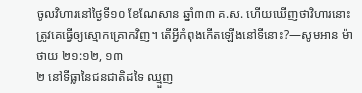ចូលវិហារនៅថ្ងៃទី១០ ខែណែសាន ឆ្នាំ៣៣ គ.ស. ហើយឃើញថាវិហារនោះត្រូវគេធ្វើឲ្យស្មោកគ្រោកវិញ។ តើអ្វីកំពុងកើតឡើងនៅទីនោះ?—សូមអាន ម៉ាថាយ ២១:១២, ១៣
២ នៅទីធ្លានៃជនជាតិដទៃ ឈ្មួញ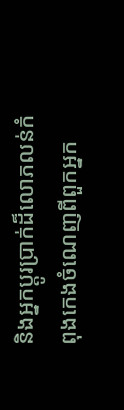និងអ្នកប្ដូរប្រាក់ដ៏លោភលន់កំពុងកេងចំណេញពីពួកអ្នក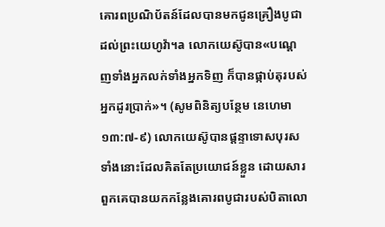គោរពប្រណិប័តន៍ដែលបានមកជូនគ្រឿងបូជាដល់ព្រះយេហូវ៉ា។a លោកយេស៊ូបាន«បណ្ដេញទាំងអ្នកលក់ទាំងអ្នកទិញ ក៏បានផ្កាប់តុរបស់អ្នកដូរប្រាក់»។ (សូមពិនិត្យបន្ថែម នេហេមា ១៣:៧-៩) លោកយេស៊ូបានផ្ដន្ទាទោសបុរសទាំងនោះដែលគិតតែប្រយោជន៍ខ្លួន ដោយសារពួកគេបានយកកន្លែងគោរពបូជារបស់បិតាលោ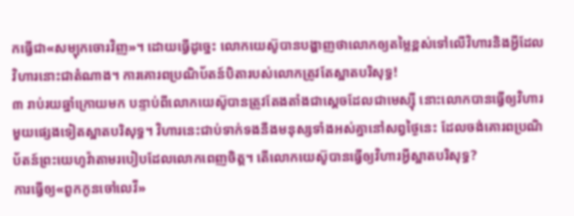កធ្វើជា«សម្បុកចោរវិញ»។ ដោយធ្វើដូច្នេះ លោកយេស៊ូបានបង្ហាញថាលោកឲ្យតម្លៃខ្ពស់ទៅលើវិហារនិងអ្វីដែលវិហារនោះជាតំណាង។ ការគោរពប្រណិប័តន៍បិតារបស់លោកត្រូវតែស្អាតបរិសុទ្ធ!
៣ រាប់រយឆ្នាំក្រោយមក បន្ទាប់ពីលោកយេស៊ូបានត្រូវតែងតាំងជាស្តេចដែលជាមេស្ស៊ី នោះលោកបានធ្វើឲ្យវិហារមួយផ្សេងទៀតស្អាតបរិសុទ្ធ។ វិហារនេះជាប់ទាក់ទងនឹងមនុស្សទាំងអស់គ្នានៅសព្វថ្ងៃនេះ ដែលចង់គោរពប្រណិប័តន៍ព្រះយេហូវ៉ាតាមរបៀបដែលលោកពេញចិត្ត។ តើលោកយេស៊ូបានធ្វើឲ្យវិហារអ្វីស្អាតបរិសុទ្ធ?
ការធ្វើឲ្យ«ពួកកូនចៅលេវី»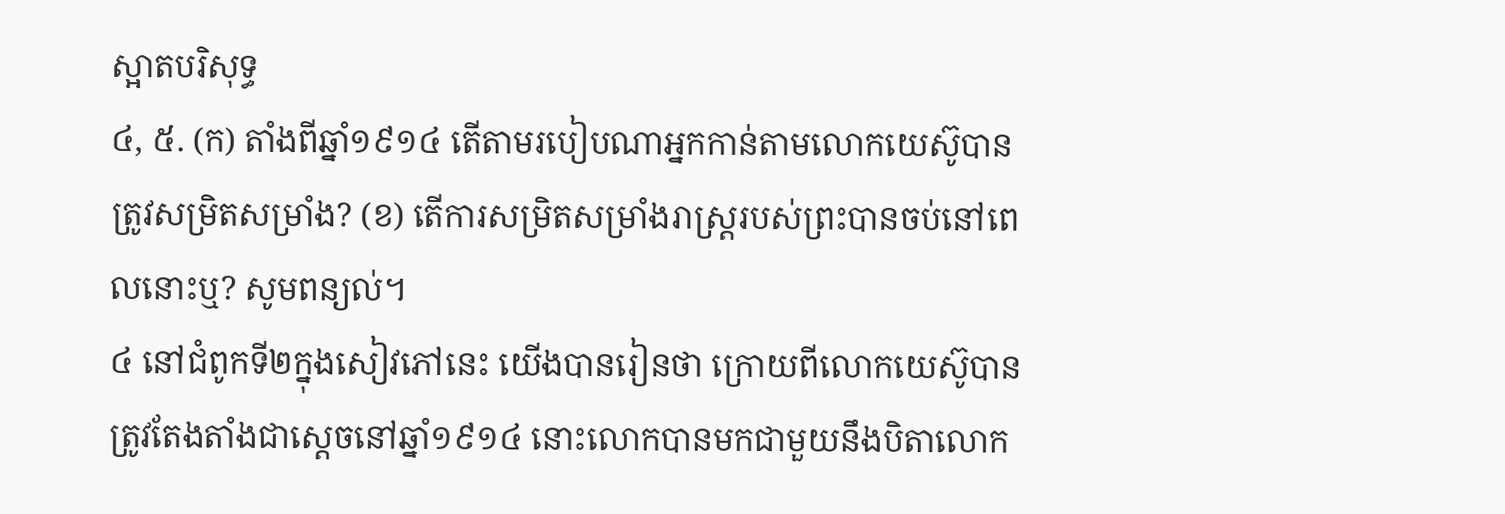ស្អាតបរិសុទ្ធ
៤, ៥. (ក) តាំងពីឆ្នាំ១៩១៤ តើតាមរបៀបណាអ្នកកាន់តាមលោកយេស៊ូបានត្រូវសម្រិតសម្រាំង? (ខ) តើការសម្រិតសម្រាំងរាស្ត្ររបស់ព្រះបានចប់នៅពេលនោះឬ? សូមពន្យល់។
៤ នៅជំពូកទី២ក្នុងសៀវភៅនេះ យើងបានរៀនថា ក្រោយពីលោកយេស៊ូបានត្រូវតែងតាំងជាស្តេចនៅឆ្នាំ១៩១៤ នោះលោកបានមកជាមួយនឹងបិតាលោក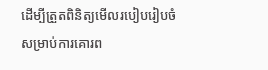ដើម្បីត្រួតពិនិត្យមើលរបៀបរៀបចំសម្រាប់ការគោរព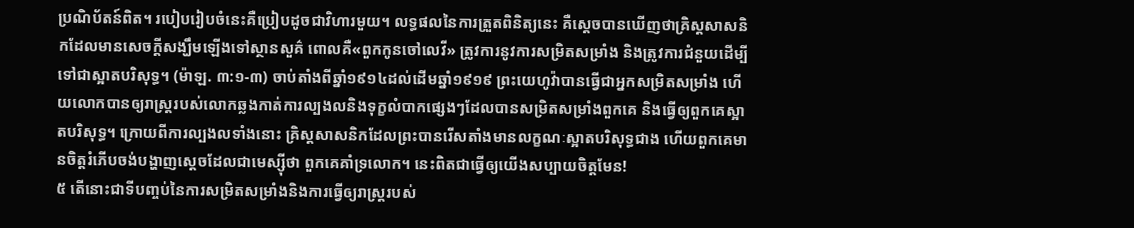ប្រណិប័តន៍ពិត។ របៀបរៀបចំនេះគឺប្រៀបដូចជាវិហារមួយ។ លទ្ធផលនៃការត្រួតពិនិត្យនេះ គឺស្តេចបានឃើញថាគ្រិស្តសាសនិកដែលមានសេចក្ដីសង្ឃឹមឡើងទៅស្ថានសួគ៌ ពោលគឺ«ពួកកូនចៅលេវី» ត្រូវការនូវការសម្រិតសម្រាំង និងត្រូវការជំនួយដើម្បីទៅជាស្អាតបរិសុទ្ធ។ (ម៉ាឡ. ៣:១-៣) ចាប់តាំងពីឆ្នាំ១៩១៤ដល់ដើមឆ្នាំ១៩១៩ ព្រះយេហូវ៉ាបានធ្វើជាអ្នកសម្រិតសម្រាំង ហើយលោកបានឲ្យរាស្ត្ររបស់លោកឆ្លងកាត់ការល្បងលនិងទុក្ខលំបាកផ្សេងៗដែលបានសម្រិតសម្រាំងពួកគេ និងធ្វើឲ្យពួកគេស្អាតបរិសុទ្ធ។ ក្រោយពីការល្បងលទាំងនោះ គ្រិស្តសាសនិកដែលព្រះបានរើសតាំងមានលក្ខណៈស្អាតបរិសុទ្ធជាង ហើយពួកគេមានចិត្តរំភើបចង់បង្ហាញស្តេចដែលជាមេស្ស៊ីថា ពួកគេគាំទ្រលោក។ នេះពិតជាធ្វើឲ្យយើងសប្បាយចិត្តមែន!
៥ តើនោះជាទីបញ្ចប់នៃការសម្រិតសម្រាំងនិងការធ្វើឲ្យរាស្ត្ររបស់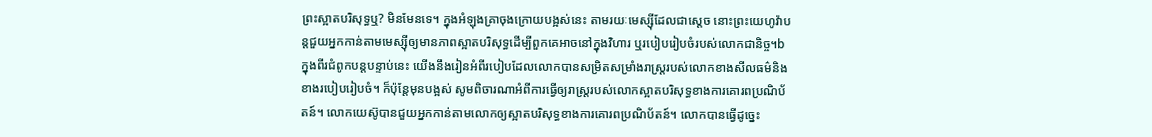ព្រះស្អាតបរិសុទ្ធឬ? មិនមែនទេ។ ក្នុងអំឡុងគ្រាចុងក្រោយបង្អស់នេះ តាមរយៈមេស្ស៊ីដែលជាស្តេច នោះព្រះយេហូវ៉ាបន្តជួយអ្នកកាន់តាមមេស្ស៊ីឲ្យមានភាពស្អាតបរិសុទ្ធដើម្បីពួកគេអាចនៅក្នុងវិហារ ឬរបៀបរៀបចំរបស់លោកជានិច្ច។b ក្នុងពីរជំពូកបន្តបន្ទាប់នេះ យើងនឹងរៀនអំពីរបៀបដែលលោកបានសម្រិតសម្រាំងរាស្ត្ររបស់លោកខាងសីលធម៌និងខាងរបៀបរៀបចំ។ ក៏ប៉ុន្តែមុនបង្អស់ សូមពិចារណាអំពីការធ្វើឲ្យរាស្ត្ររបស់លោកស្អាតបរិសុទ្ធខាងការគោរពប្រណិប័តន៍។ លោកយេស៊ូបានជួយអ្នកកាន់តាមលោកឲ្យស្អាតបរិសុទ្ធខាងការគោរពប្រណិប័តន៍។ លោកបានធ្វើដូច្នេះ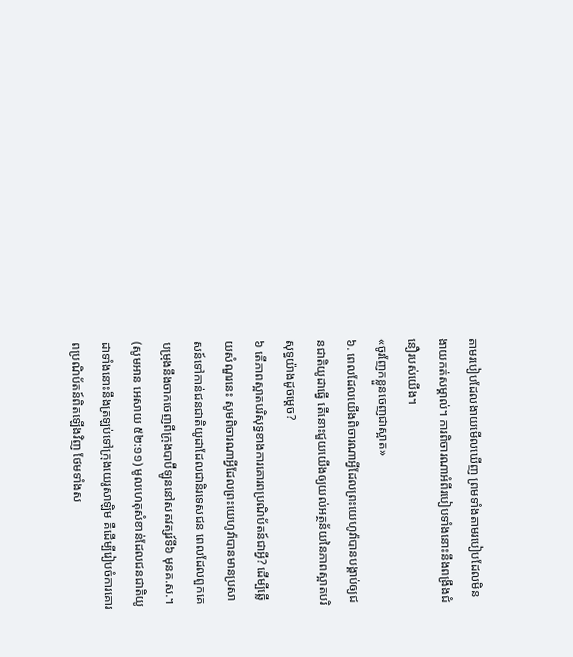តាមរបៀបដែលងាយមើលឃើញ ព្រមទាំងតាមរបៀបដែលមិនងាយកត់សម្គាល់។ ការពិចារណាអំពីរបៀបទាំងនោះនឹងពង្រឹងជំនឿរបស់យើង។
«ចូរញែកខ្លួនចេញជាស្អាត»
៦. ពេលដែលយើងពិចារណាអ្វីដែលព្រះយេហូវ៉ាបានបង្គាប់ឲ្យជនជាតិយូដាធ្វើ តើនោះជួយយើងឲ្យយល់អត្ថន័យនៃភាពស្អាតបរិសុទ្ធយ៉ាងដូចម្ដេច?
៦ តើភាពស្អាតបរិសុទ្ធខាងការគោរពប្រណិប័តន៍ជាអ្វី? ដើម្បីឆ្លើយសំណួរនេះ សូមពិចារណាអ្វីដែលព្រះយេហូវ៉ាបានមានប្រសាសន៍ទៅកាន់ជនជាតិយូដាដែលជានិរទេសជន ពេលដែលពួកគេបម្រុងនឹងចាកចេញពីក្រុងបាប៊ីឡូននៅសតវត្សរ៍ទី៦ មុនគ.ស.។ (សូមអាន អេសាយ ៥២:១១) មូលហេតុសំខាន់ដែលជនជាតិយូដាទាំងនោះនឹងត្រឡប់ទៅក្រុងយេរូសាឡិម គឺដើម្បីរៀបចំការគោរពប្រណិប័តន៍ពិតឡើងវិញ ថែមទាំងស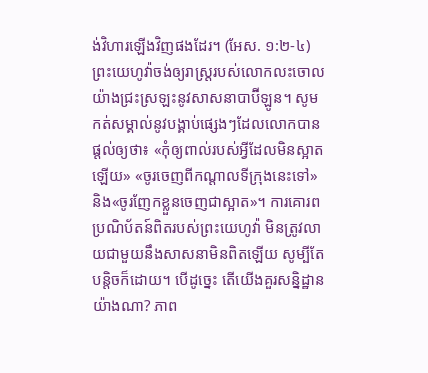ង់វិហារឡើងវិញផងដែរ។ (អែស. ១:២-៤) ព្រះយេហូវ៉ាចង់ឲ្យរាស្ត្ររបស់លោកលះចោលយ៉ាងជ្រះស្រឡះនូវសាសនាបាប៊ីឡូន។ សូមកត់សម្គាល់នូវបង្គាប់ផ្សេងៗដែលលោកបានផ្ដល់ឲ្យថា៖ «កុំឲ្យពាល់របស់អ្វីដែលមិនស្អាតឡើយ» «ចូរចេញពីកណ្ដាលទីក្រុងនេះទៅ» និង«ចូរញែកខ្លួនចេញជាស្អាត»។ ការគោរពប្រណិប័តន៍ពិតរបស់ព្រះយេហូវ៉ា មិនត្រូវលាយជាមួយនឹងសាសនាមិនពិតឡើយ សូម្បីតែបន្ដិចក៏ដោយ។ បើដូច្នេះ តើយើងគួរសន្និដ្ឋានយ៉ាងណា? ភាព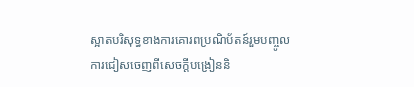ស្អាតបរិសុទ្ធខាងការគោរពប្រណិប័តន៍រួមបញ្ចូលការជៀសចេញពីសេចក្ដីបង្រៀននិ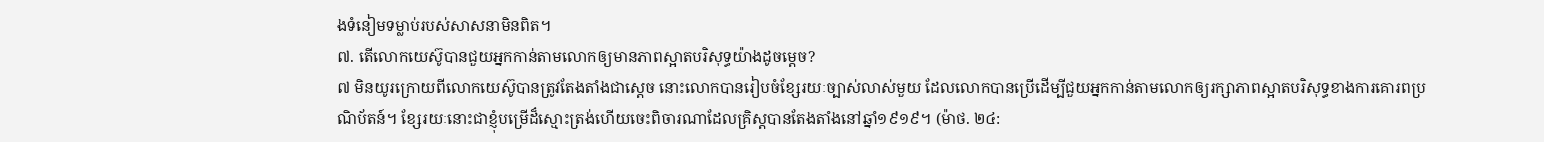ងទំនៀមទម្លាប់របស់សាសនាមិនពិត។
៧. តើលោកយេស៊ូបានជួយអ្នកកាន់តាមលោកឲ្យមានភាពស្អាតបរិសុទ្ធយ៉ាងដូចម្ដេច?
៧ មិនយូរក្រោយពីលោកយេស៊ូបានត្រូវតែងតាំងជាស្តេច នោះលោកបានរៀបចំខ្សែរយៈច្បាស់លាស់មួយ ដែលលោកបានប្រើដើម្បីជួយអ្នកកាន់តាមលោកឲ្យរក្សាភាពស្អាតបរិសុទ្ធខាងការគោរពប្រណិប័តន៍។ ខ្សែរយៈនោះជាខ្ញុំបម្រើដ៏ស្មោះត្រង់ហើយចេះពិចារណាដែលគ្រិស្តបានតែងតាំងនៅឆ្នាំ១៩១៩។ (ម៉ាថ. ២៤: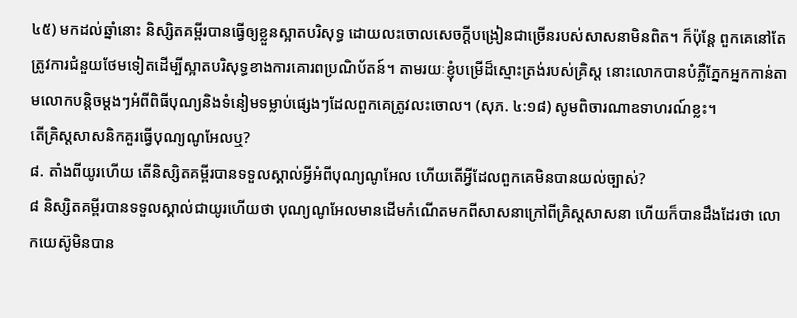៤៥) មកដល់ឆ្នាំនោះ និស្សិតគម្ពីរបានធ្វើឲ្យខ្លួនស្អាតបរិសុទ្ធ ដោយលះចោលសេចក្ដីបង្រៀនជាច្រើនរបស់សាសនាមិនពិត។ ក៏ប៉ុន្តែ ពួកគេនៅតែត្រូវការជំនួយថែមទៀតដើម្បីស្អាតបរិសុទ្ធខាងការគោរពប្រណិប័តន៍។ តាមរយៈខ្ញុំបម្រើដ៏ស្មោះត្រង់របស់គ្រិស្ត នោះលោកបានបំភ្លឺភ្នែកអ្នកកាន់តាមលោកបន្ដិចម្ដងៗអំពីពិធីបុណ្យនិងទំនៀមទម្លាប់ផ្សេងៗដែលពួកគេត្រូវលះចោល។ (សុភ. ៤:១៨) សូមពិចារណាឧទាហរណ៍ខ្លះ។
តើគ្រិស្តសាសនិកគួរធ្វើបុណ្យណូអែលឬ?
៨. តាំងពីយូរហើយ តើនិស្សិតគម្ពីរបានទទួលស្គាល់អ្វីអំពីបុណ្យណូអែល ហើយតើអ្វីដែលពួកគេមិនបានយល់ច្បាស់?
៨ និស្សិតគម្ពីរបានទទួលស្គាល់ជាយូរហើយថា បុណ្យណូអែលមានដើមកំណើតមកពីសាសនាក្រៅពីគ្រិស្តសាសនា ហើយក៏បានដឹងដែរថា លោកយេស៊ូមិនបាន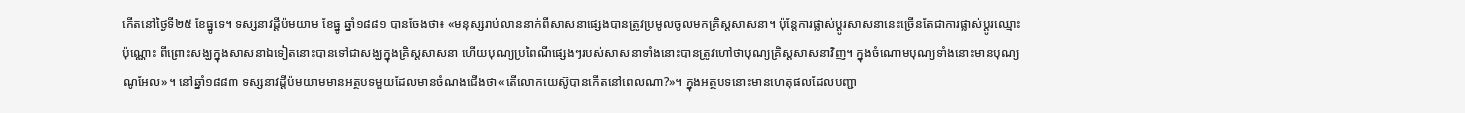កើតនៅថ្ងៃទី២៥ ខែធ្នូទេ។ ទស្សនាវដ្ដីប៉មយាម ខែធ្នូ ឆ្នាំ១៨៨១ បានចែងថា៖ «មនុស្សរាប់លាននាក់ពីសាសនាផ្សេងបានត្រូវប្រមូលចូលមកគ្រិស្តសាសនា។ ប៉ុន្តែការផ្លាស់ប្ដូរសាសនានេះច្រើនតែជាការផ្លាស់ប្ដូរឈ្មោះប៉ុណ្ណោះ ពីព្រោះសង្ឃក្នុងសាសនាឯទៀតនោះបានទៅជាសង្ឃក្នុងគ្រិស្តសាសនា ហើយបុណ្យប្រពៃណីផ្សេងៗរបស់សាសនាទាំងនោះបានត្រូវហៅថាបុណ្យគ្រិស្តសាសនាវិញ។ ក្នុងចំណោមបុណ្យទាំងនោះមានបុណ្យណូអែល»។ នៅឆ្នាំ១៨៨៣ ទស្សនាវដ្ដីប៉មយាមមានអត្ថបទមួយដែលមានចំណងជើងថា«តើលោកយេស៊ូបានកើតនៅពេលណា?»។ ក្នុងអត្ថបទនោះមានហេតុផលដែលបញ្ជា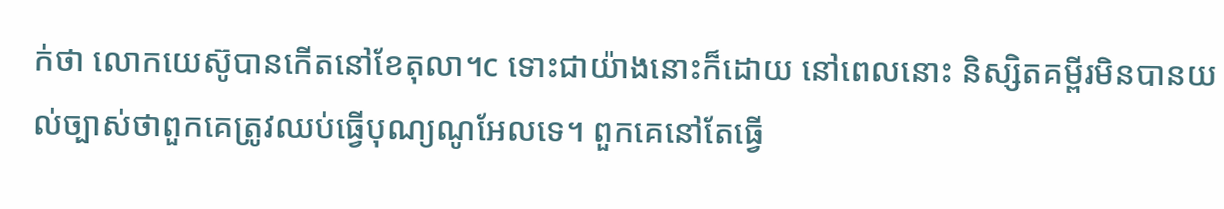ក់ថា លោកយេស៊ូបានកើតនៅខែតុលា។c ទោះជាយ៉ាងនោះក៏ដោយ នៅពេលនោះ និស្សិតគម្ពីរមិនបានយល់ច្បាស់ថាពួកគេត្រូវឈប់ធ្វើបុណ្យណូអែលទេ។ ពួកគេនៅតែធ្វើ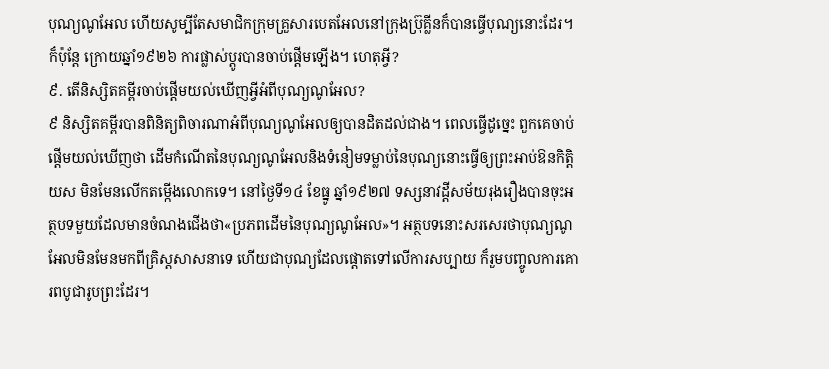បុណ្យណូអែល ហើយសូម្បីតែសមាជិកក្រុមគ្រួសារបេតអែលនៅក្រុងប៊្រុគ្លីនក៏បានធ្វើបុណ្យនោះដែរ។ ក៏ប៉ុន្តែ ក្រោយឆ្នាំ១៩២៦ ការផ្លាស់ប្ដូរបានចាប់ផ្ដើមឡើង។ ហេតុអ្វី?
៩. តើនិស្សិតគម្ពីរចាប់ផ្ដើមយល់ឃើញអ្វីអំពីបុណ្យណូអែល?
៩ និស្សិតគម្ពីរបានពិនិត្យពិចារណាអំពីបុណ្យណូអែលឲ្យបានដិតដល់ជាង។ ពេលធ្វើដូច្នេះ ពួកគេចាប់ផ្ដើមយល់ឃើញថា ដើមកំណើតនៃបុណ្យណូអែលនិងទំនៀមទម្លាប់នៃបុណ្យនោះធ្វើឲ្យព្រះអាប់ឱនកិត្ដិយស មិនមែនលើកតម្កើងលោកទេ។ នៅថ្ងៃទី១៤ ខែធ្នូ ឆ្នាំ១៩២៧ ទស្សនាវដ្ដីសម័យរុងរឿងបានចុះអត្ថបទមួយដែលមានចំណងជើងថា«ប្រភពដើមនៃបុណ្យណូអែល»។ អត្ថបទនោះសរសេរថាបុណ្យណូអែលមិនមែនមកពីគ្រិស្តសាសនាទេ ហើយជាបុណ្យដែលផ្ដោតទៅលើការសប្បាយ ក៏រួមបញ្ចូលការគោរពបូជារូបព្រះដែរ។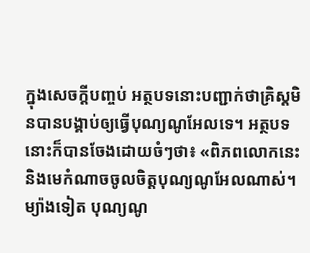ក្នុងសេចក្ដីបញ្ចប់ អត្ថបទនោះបញ្ជាក់ថាគ្រិស្តមិនបានបង្គាប់ឲ្យធ្វើបុណ្យណូអែលទេ។ អត្ថបទនោះក៏បានចែងដោយចំៗថា៖ «ពិភពលោកនេះ និងមេកំណាចចូលចិត្តបុណ្យណូអែលណាស់។ ម្យ៉ាងទៀត បុណ្យណូ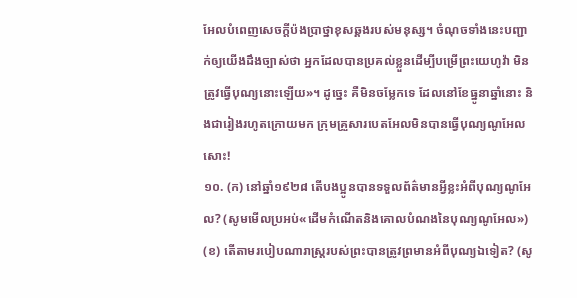អែលបំពេញសេចក្ដីប៉ងប្រាថ្នាខុសឆ្គងរបស់មនុស្ស។ ចំណុចទាំងនេះបញ្ជាក់ឲ្យយើងដឹងច្បាស់ថា អ្នកដែលបានប្រគល់ខ្លួនដើម្បីបម្រើព្រះយេហូវ៉ា មិនត្រូវធ្វើបុណ្យនោះឡើយ»។ ដូច្នេះ គឺមិនចម្លែកទេ ដែលនៅខែធ្នូនាឆ្នាំនោះ និងជារៀងរហូតក្រោយមក ក្រុមគ្រួសារបេតអែលមិនបានធ្វើបុណ្យណូអែលសោះ!
១០. (ក) នៅឆ្នាំ១៩២៨ តើបងប្អូនបានទទួលព័ត៌មានអ្វីខ្លះអំពីបុណ្យណូអែល? (សូមមើលប្រអប់«ដើមកំណើតនិងគោលបំណងនៃបុណ្យណូអែល») (ខ) តើតាមរបៀបណារាស្ត្ររបស់ព្រះបានត្រូវព្រមានអំពីបុណ្យឯទៀត? (សូ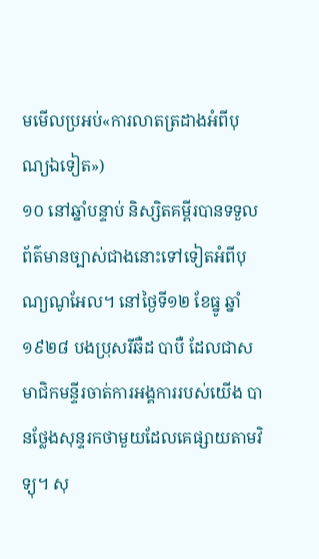មមើលប្រអប់«ការលាតត្រដាងអំពីបុណ្យឯទៀត»)
១០ នៅឆ្នាំបន្ទាប់ និស្សិតគម្ពីរបានទទួលព័ត៌មានច្បាស់ជាងនោះទៅទៀតអំពីបុណ្យណូអែល។ នៅថ្ងៃទី១២ ខែធ្នូ ឆ្នាំ១៩២៨ បងប្រុសរីឆឺដ បាបឺ ដែលជាសមាជិកមន្ទីរចាត់ការអង្គការរបស់យើង បានថ្លែងសុន្ទរកថាមួយដែលគេផ្សាយតាមវិទ្យុ។ សុ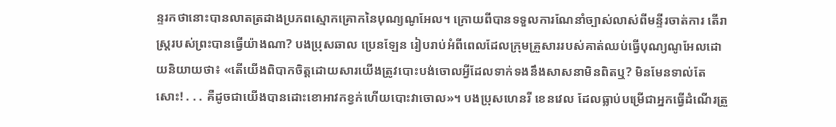ន្ទរកថានោះបានលាតត្រដាងប្រភពស្មោកគ្រោកនៃបុណ្យណូអែល។ ក្រោយពីបានទទួលការណែនាំច្បាស់លាស់ពីមន្ទីរចាត់ការ តើរាស្ត្ររបស់ព្រះបានធ្វើយ៉ាងណា? បងប្រុសឆាល ប្រេនឡែន រៀបរាប់អំពីពេលដែលក្រុមគ្រួសាររបស់គាត់ឈប់ធ្វើបុណ្យណូអែលដោយនិយាយថា៖ «តើយើងពិបាកចិត្តដោយសារយើងត្រូវបោះបង់ចោលអ្វីដែលទាក់ទងនឹងសាសនាមិនពិតឬ? មិនមែនទាល់តែសោះ! . . . គឺដូចជាយើងបានដោះខោអាវកខ្វក់ហើយបោះវាចោល»។ បងប្រុសហេនរី ខេនវេល ដែលធ្លាប់បម្រើជាអ្នកធ្វើដំណើរត្រួ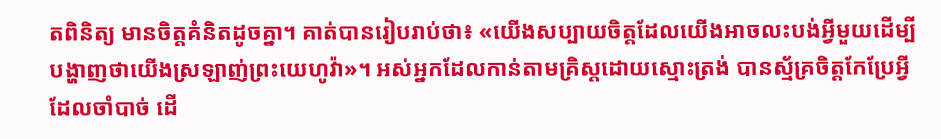តពិនិត្យ មានចិត្តគំនិតដូចគ្នា។ គាត់បានរៀបរាប់ថា៖ «យើងសប្បាយចិត្តដែលយើងអាចលះបង់អ្វីមួយដើម្បីបង្ហាញថាយើងស្រឡាញ់ព្រះយេហូវ៉ា»។ អស់អ្នកដែលកាន់តាមគ្រិស្តដោយស្មោះត្រង់ បានស្ម័គ្រចិត្តកែប្រែអ្វីដែលចាំបាច់ ដើ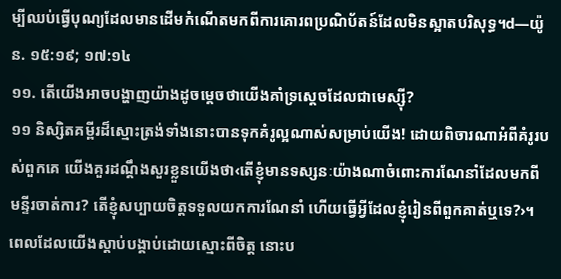ម្បីឈប់ធ្វើបុណ្យដែលមានដើមកំណើតមកពីការគោរពប្រណិប័តន៍ដែលមិនស្អាតបរិសុទ្ធ។d—យ៉ូន. ១៥:១៩; ១៧:១៤
១១. តើយើងអាចបង្ហាញយ៉ាងដូចម្ដេចថាយើងគាំទ្រស្តេចដែលជាមេស្ស៊ី?
១១ និស្សិតគម្ពីរដ៏ស្មោះត្រង់ទាំងនោះបានទុកគំរូល្អណាស់សម្រាប់យើង! ដោយពិចារណាអំពីគំរូរបស់ពួកគេ យើងគួរដណ្ដឹងសួរខ្លួនយើងថា‹តើខ្ញុំមានទស្សនៈយ៉ាងណាចំពោះការណែនាំដែលមកពីមន្ទីរចាត់ការ? តើខ្ញុំសប្បាយចិត្តទទួលយកការណែនាំ ហើយធ្វើអ្វីដែលខ្ញុំរៀនពីពួកគាត់ឬទេ?›។ ពេលដែលយើងស្ដាប់បង្គាប់ដោយស្មោះពីចិត្ត នោះប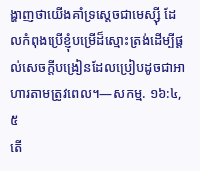ង្ហាញថាយើងគាំទ្រស្តេចជាមេស្ស៊ី ដែលកំពុងប្រើខ្ញុំបម្រើដ៏ស្មោះត្រង់ដើម្បីផ្ដល់សេចក្ដីបង្រៀនដែលប្រៀបដូចជាអាហារតាមត្រូវពេល។—សកម្ម. ១៦:៤, ៥
តើ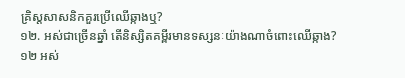គ្រិស្តសាសនិកគួរប្រើឈើឆ្កាងឬ?
១២. អស់ជាច្រើនឆ្នាំ តើនិស្សិតគម្ពីរមានទស្សនៈយ៉ាងណាចំពោះឈើឆ្កាង?
១២ អស់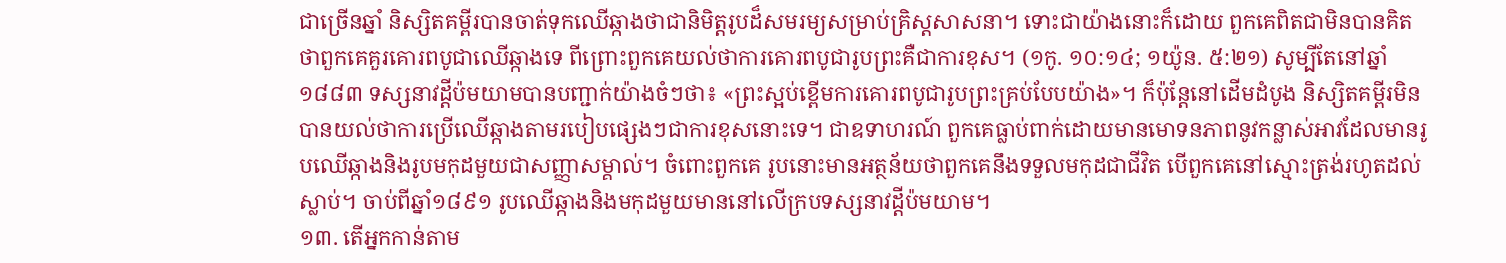ជាច្រើនឆ្នាំ និស្សិតគម្ពីរបានចាត់ទុកឈើឆ្កាងថាជានិមិត្តរូបដ៏សមរម្យសម្រាប់គ្រិស្តសាសនា។ ទោះជាយ៉ាងនោះក៏ដោយ ពួកគេពិតជាមិនបានគិតថាពួកគេគួរគោរពបូជាឈើឆ្កាងទេ ពីព្រោះពួកគេយល់ថាការគោរពបូជារូបព្រះគឺជាការខុស។ (១កូ. ១០:១៤; ១យ៉ូន. ៥:២១) សូម្បីតែនៅឆ្នាំ១៨៨៣ ទស្សនាវដ្ដីប៉មយាមបានបញ្ជាក់យ៉ាងចំៗថា៖ «ព្រះស្អប់ខ្ពើមការគោរពបូជារូបព្រះគ្រប់បែបយ៉ាង»។ ក៏ប៉ុន្តែនៅដើមដំបូង និស្សិតគម្ពីរមិនបានយល់ថាការប្រើឈើឆ្កាងតាមរបៀបផ្សេងៗជាការខុសនោះទេ។ ជាឧទាហរណ៍ ពួកគេធ្លាប់ពាក់ដោយមានមោទនភាពនូវកន្លាស់អាវដែលមានរូបឈើឆ្កាងនិងរូបមកុដមួយជាសញ្ញាសម្គាល់។ ចំពោះពួកគេ រូបនោះមានអត្ថន័យថាពួកគេនឹងទទួលមកុដជាជីវិត បើពួកគេនៅស្មោះត្រង់រហូតដល់ស្លាប់។ ចាប់ពីឆ្នាំ១៨៩១ រូបឈើឆ្កាងនិងមកុដមួយមាននៅលើក្របទស្សនាវដ្ដីប៉មយាម។
១៣. តើអ្នកកាន់តាម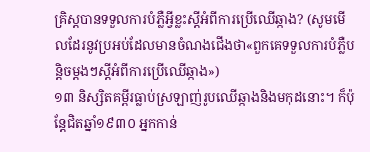គ្រិស្តបានទទួលការបំភ្លឺអ្វីខ្លះស្តីអំពីការប្រើឈើឆ្កាង? (សូមមើលដែរនូវប្រអប់ដែលមានចំណងជើងថា«ពួកគេទទួលការបំភ្លឺបន្ដិចម្ដងៗស្តីអំពីការប្រើឈើឆ្កាង»)
១៣ និស្សិតគម្ពីរធ្លាប់ស្រឡាញ់រូបឈើឆ្កាងនិងមកុដនោះ។ ក៏ប៉ុន្តែជិតឆ្នាំ១៩៣០ អ្នកកាន់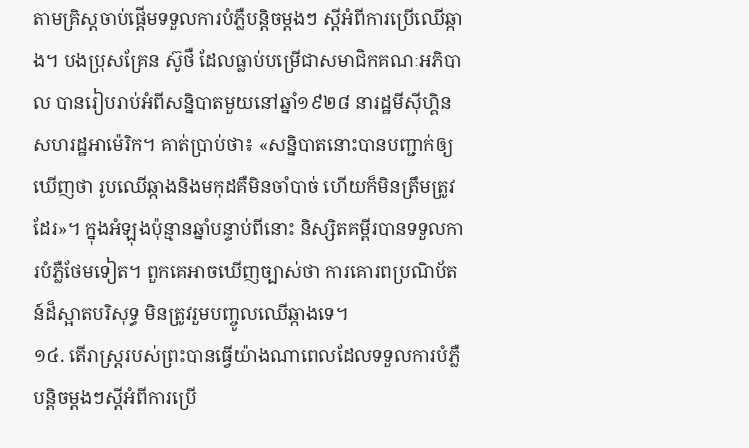តាមគ្រិស្តចាប់ផ្ដើមទទួលការបំភ្លឺបន្ដិចម្ដងៗ ស្តីអំពីការប្រើឈើឆ្កាង។ បងប្រុសគ្រែន ស៊ូថឺ ដែលធ្លាប់បម្រើជាសមាជិកគណៈអភិបាល បានរៀបរាប់អំពីសន្និបាតមួយនៅឆ្នាំ១៩២៨ នារដ្ឋមីស៊ីហ្គិន សហរដ្ឋអាម៉េរិក។ គាត់ប្រាប់ថា៖ «សន្និបាតនោះបានបញ្ជាក់ឲ្យឃើញថា រូបឈើឆ្កាងនិងមកុដគឺមិនចាំបាច់ ហើយក៏មិនត្រឹមត្រូវដែរ»។ ក្នុងអំឡុងប៉ុន្មានឆ្នាំបន្ទាប់ពីនោះ និស្សិតគម្ពីរបានទទួលការបំភ្លឺថែមទៀត។ ពួកគេអាចឃើញច្បាស់ថា ការគោរពប្រណិប័តន៍ដ៏ស្អាតបរិសុទ្ធ មិនត្រូវរួមបញ្ចូលឈើឆ្កាងទេ។
១៤. តើរាស្ត្ររបស់ព្រះបានធ្វើយ៉ាងណាពេលដែលទទួលការបំភ្លឺបន្ដិចម្ដងៗស្តីអំពីការប្រើ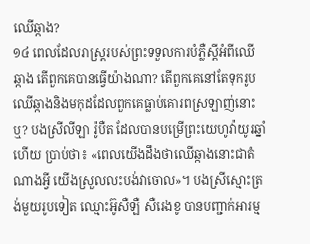ឈើឆ្កាង?
១៤ ពេលដែលរាស្ត្ររបស់ព្រះទទួលការបំភ្លឺស្តីអំពីឈើឆ្កាង តើពួកគេបានធ្វើយ៉ាងណា? តើពួកគេនៅតែទុករូបឈើឆ្កាងនិងមកុដដែលពួកគេធ្លាប់គោរពស្រឡាញ់នោះឬ? បងស្រីលីឡា រ៉ូបឺត ដែលបានបម្រើព្រះយេហូវ៉ាយូរឆ្នាំហើយ ប្រាប់ថា៖ «ពេលយើងដឹងថាឈើឆ្កាងនោះជាតំណាងអ្វី យើងស្រួលលះបង់វាចោល»។ បងស្រីស្មោះត្រង់មួយរូបទៀត ឈ្មោះអ៊ូសឺឡឺ សឺរេងខូ បានបញ្ជាក់អារម្ម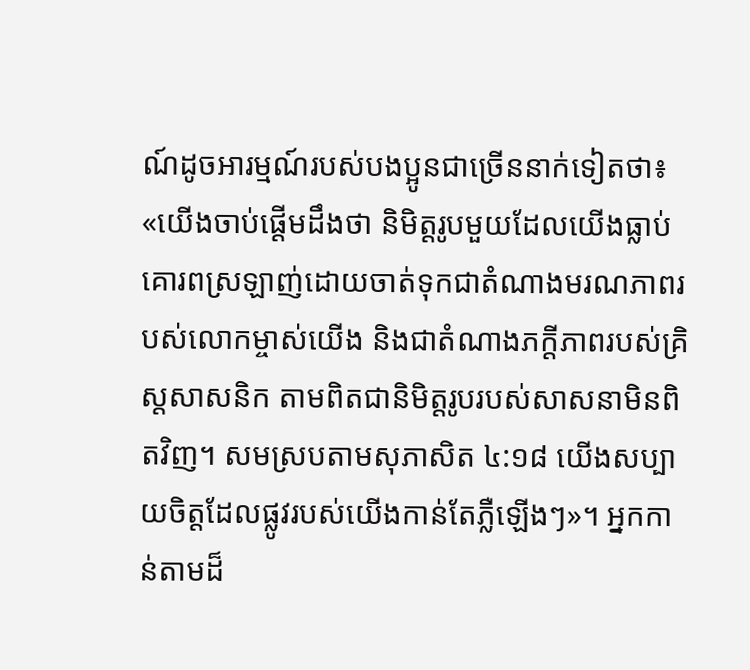ណ៍ដូចអារម្មណ៍របស់បងប្អូនជាច្រើននាក់ទៀតថា៖ «យើងចាប់ផ្ដើមដឹងថា និមិត្តរូបមួយដែលយើងធ្លាប់គោរពស្រឡាញ់ដោយចាត់ទុកជាតំណាងមរណភាពរបស់លោកម្ចាស់យើង និងជាតំណាងភក្ដីភាពរបស់គ្រិស្តសាសនិក តាមពិតជានិមិត្តរូបរបស់សាសនាមិនពិតវិញ។ សមស្របតាមសុភាសិត ៤:១៨ យើងសប្បាយចិត្តដែលផ្លូវរបស់យើងកាន់តែភ្លឺឡើងៗ»។ អ្នកកាន់តាមដ៏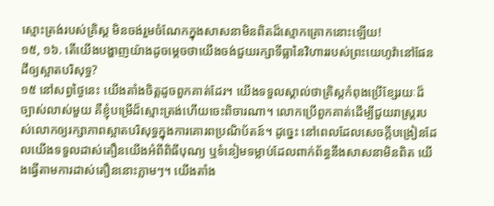ស្មោះត្រង់របស់គ្រិស្ត មិនចង់រួមចំណែកក្នុងសាសនាមិនពិតដ៏ស្មោកគ្រោកនោះឡើយ!
១៥, ១៦. តើយើងបង្ហាញយ៉ាងដូចម្ដេចថាយើងចង់ជួយរក្សាទីធ្លានៃវិហាររបស់ព្រះយេហូវ៉ានៅផែនដីឲ្យស្អាតបរិសុទ្ធ?
១៥ នៅសព្វថ្ងៃនេះ យើងតាំងចិត្តដូចពួកគាត់ដែរ។ យើងទទួលស្គាល់ថាគ្រិស្តកំពុងប្រើខ្សែរយៈដ៏ច្បាស់លាស់មួយ គឺខ្ញុំបម្រើដ៏ស្មោះត្រង់ហើយចេះពិចារណា។ លោកប្រើពួកគាត់ដើម្បីជួយរាស្ត្ររបស់លោកឲ្យរក្សាភាពស្អាតបរិសុទ្ធក្នុងការគោរពប្រណិប័តន៍។ ដូច្នេះ នៅពេលដែលសេចក្ដីបង្រៀនដែលយើងទទួលដាស់តឿនយើងអំពីពិធីបុណ្យ ឬទំនៀមទម្លាប់ដែលពាក់ព័ន្ធនឹងសាសនាមិនពិត យើងធ្វើតាមការដាស់តឿននោះភ្លាមៗ។ យើងតាំង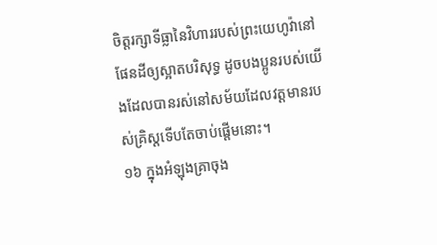ចិត្តរក្សាទីធ្លានៃវិហាររបស់ព្រះយេហូវ៉ានៅផែនដីឲ្យស្អាតបរិសុទ្ធ ដូចបងប្អូនរបស់យើងដែលបានរស់នៅសម័យដែលវត្តមានរបស់គ្រិស្តទើបតែចាប់ផ្ដើមនោះ។
១៦ ក្នុងអំឡុងគ្រាចុង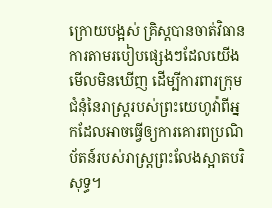ក្រោយបង្អស់ គ្រិស្តបានចាត់វិធានការតាមរបៀបផ្សេងៗដែលយើងមើលមិនឃើញ ដើម្បីការពារក្រុមជំនុំនៃរាស្ត្ររបស់ព្រះយេហូវ៉ាពីអ្នកដែលអាចធ្វើឲ្យការគោរពប្រណិប័តន៍របស់រាស្ត្រព្រះលែងស្អាតបរិសុទ្ធ។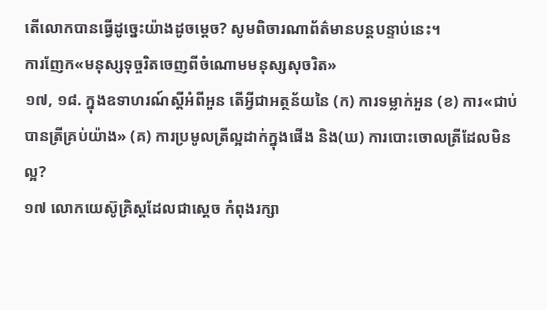តើលោកបានធ្វើដូច្នេះយ៉ាងដូចម្ដេច? សូមពិចារណាព័ត៌មានបន្តបន្ទាប់នេះ។
ការញែក«មនុស្សទុច្ចរិតចេញពីចំណោមមនុស្សសុចរិត»
១៧, ១៨. ក្នុងឧទាហរណ៍ស្តីអំពីអួន តើអ្វីជាអត្ថន័យនៃ (ក) ការទម្លាក់អួន (ខ) ការ«ជាប់បានត្រីគ្រប់យ៉ាង» (គ) ការប្រមូលត្រីល្អដាក់ក្នុងផើង និង(ឃ) ការបោះចោលត្រីដែលមិនល្អ?
១៧ លោកយេស៊ូគ្រិស្តដែលជាស្តេច កំពុងរក្សា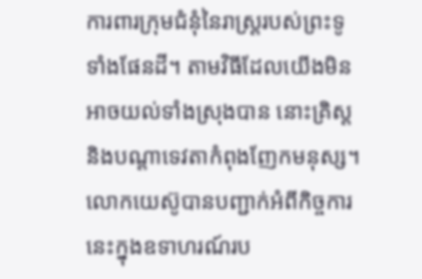ការពារក្រុមជំនុំនៃរាស្ត្ររបស់ព្រះទូទាំងផែនដី។ តាមវិធីដែលយើងមិនអាចយល់ទាំងស្រុងបាន នោះគ្រិស្តនិងបណ្ដាទេវតាកំពុងញែកមនុស្ស។ លោកយេស៊ូបានបញ្ជាក់អំពីកិច្ចការនេះក្នុងឧទាហរណ៍រប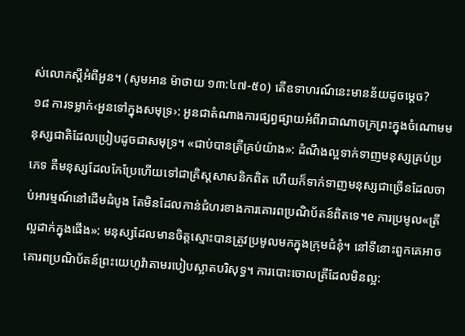ស់លោកស្តីអំពីអួន។ (សូមអាន ម៉ាថាយ ១៣:៤៧-៥០) តើឧទាហរណ៍នេះមានន័យដូចម្ដេច?
១៨ ការទម្លាក់‹អួនទៅក្នុងសមុទ្រ›: អួនជាតំណាងការផ្សព្វផ្សាយអំពីរាជាណាចក្រព្រះក្នុងចំណោមមនុស្សជាតិដែលប្រៀបដូចជាសមុទ្រ។ «ជាប់បានត្រីគ្រប់យ៉ាង»: ដំណឹងល្អទាក់ទាញមនុស្សគ្រប់ប្រភេទ គឺមនុស្សដែលកែប្រែហើយទៅជាគ្រិស្តសាសនិកពិត ហើយក៏ទាក់ទាញមនុស្សជាច្រើនដែលចាប់អារម្មណ៍នៅដើមដំបូង តែមិនដែលកាន់ជំហរខាងការគោរពប្រណិប័តន៍ពិតទេ។e ការប្រមូល«ត្រីល្អដាក់ក្នុងផើង»: មនុស្សដែលមានចិត្តស្មោះបានត្រូវប្រមូលមកក្នុងក្រុមជំនុំ។ នៅទីនោះពួកគេអាចគោរពប្រណិប័តន៍ព្រះយេហូវ៉ាតាមរបៀបស្អាតបរិសុទ្ធ។ ការបោះចោលត្រីដែលមិនល្អ: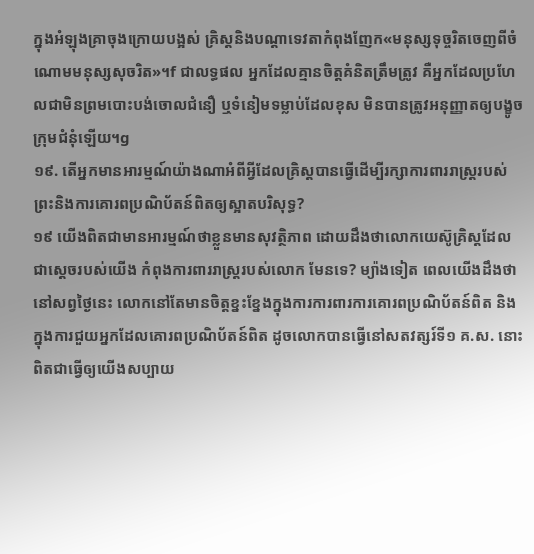ក្នុងអំឡុងគ្រាចុងក្រោយបង្អស់ គ្រិស្តនិងបណ្ដាទេវតាកំពុងញែក«មនុស្សទុច្ចរិតចេញពីចំណោមមនុស្សសុចរិត»។f ជាលទ្ធផល អ្នកដែលគ្មានចិត្តគំនិតត្រឹមត្រូវ គឺអ្នកដែលប្រហែលជាមិនព្រមបោះបង់ចោលជំនឿ ឬទំនៀមទម្លាប់ដែលខុស មិនបានត្រូវអនុញ្ញាតឲ្យបង្ខូចក្រុមជំនុំឡើយ។g
១៩. តើអ្នកមានអារម្មណ៍យ៉ាងណាអំពីអ្វីដែលគ្រិស្តបានធ្វើដើម្បីរក្សាការពាររាស្ត្ររបស់ព្រះនិងការគោរពប្រណិប័តន៍ពិតឲ្យស្អាតបរិសុទ្ធ?
១៩ យើងពិតជាមានអារម្មណ៍ថាខ្លួនមានសុវត្ថិភាព ដោយដឹងថាលោកយេស៊ូគ្រិស្តដែលជាស្តេចរបស់យើង កំពុងការពាររាស្ត្ររបស់លោក មែនទេ? ម្យ៉ាងទៀត ពេលយើងដឹងថានៅសព្វថ្ងៃនេះ លោកនៅតែមានចិត្តខ្នះខ្នែងក្នុងការការពារការគោរពប្រណិប័តន៍ពិត និងក្នុងការជួយអ្នកដែលគោរពប្រណិប័តន៍ពិត ដូចលោកបានធ្វើនៅសតវត្សរ៍ទី១ គ.ស. នោះពិតជាធ្វើឲ្យយើងសប្បាយ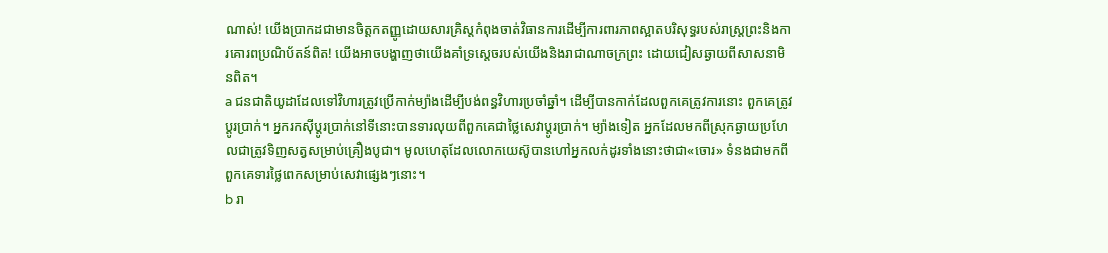ណាស់! យើងប្រាកដជាមានចិត្តកតញ្ញូដោយសារគ្រិស្តកំពុងចាត់វិធានការដើម្បីការពារភាពស្អាតបរិសុទ្ធរបស់រាស្ត្រព្រះនិងការគោរពប្រណិប័តន៍ពិត! យើងអាចបង្ហាញថាយើងគាំទ្រស្តេចរបស់យើងនិងរាជាណាចក្រព្រះ ដោយជៀសឆ្ងាយពីសាសនាមិនពិត។
a ជនជាតិយូដាដែលទៅវិហារត្រូវប្រើកាក់ម្យ៉ាងដើម្បីបង់ពន្ធវិហារប្រចាំឆ្នាំ។ ដើម្បីបានកាក់ដែលពួកគេត្រូវការនោះ ពួកគេត្រូវប្ដូរប្រាក់។ អ្នករកស៊ីប្ដូរប្រាក់នៅទីនោះបានទារលុយពីពួកគេជាថ្លៃសេវាប្ដូរប្រាក់។ ម្យ៉ាងទៀត អ្នកដែលមកពីស្រុកឆ្ងាយប្រហែលជាត្រូវទិញសត្វសម្រាប់គ្រឿងបូជា។ មូលហេតុដែលលោកយេស៊ូបានហៅអ្នកលក់ដូរទាំងនោះថាជា«ចោរ» ទំនងជាមកពីពួកគេទារថ្លៃពេកសម្រាប់សេវាផ្សេងៗនោះ។
b រា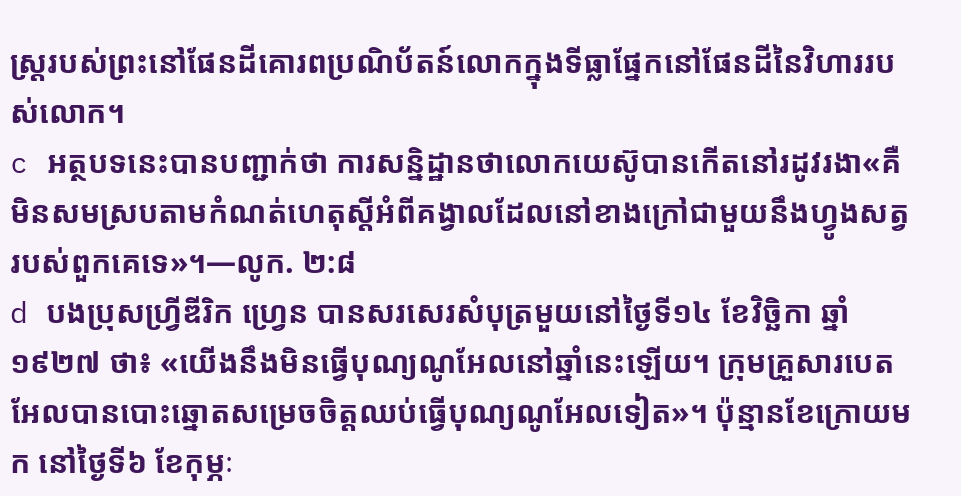ស្ត្ររបស់ព្រះនៅផែនដីគោរពប្រណិប័តន៍លោកក្នុងទីធ្លាផ្នែកនៅផែនដីនៃវិហាររបស់លោក។
c អត្ថបទនេះបានបញ្ជាក់ថា ការសន្និដ្ឋានថាលោកយេស៊ូបានកើតនៅរដូវរងា«គឺមិនសមស្របតាមកំណត់ហេតុស្តីអំពីគង្វាលដែលនៅខាងក្រៅជាមួយនឹងហ្វូងសត្វរបស់ពួកគេទេ»។—លូក. ២:៨
d បងប្រុសហ្វ្រីឌីរិក ហ្វ្រេន បានសរសេរសំបុត្រមួយនៅថ្ងៃទី១៤ ខែវិច្ឆិកា ឆ្នាំ១៩២៧ ថា៖ «យើងនឹងមិនធ្វើបុណ្យណូអែលនៅឆ្នាំនេះឡើយ។ ក្រុមគ្រួសារបេតអែលបានបោះឆ្នោតសម្រេចចិត្តឈប់ធ្វើបុណ្យណូអែលទៀត»។ ប៉ុន្មានខែក្រោយមក នៅថ្ងៃទី៦ ខែកុម្ភៈ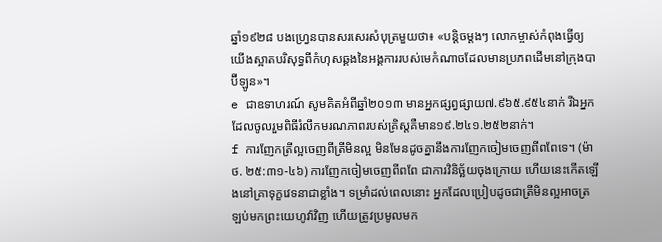ឆ្នាំ១៩២៨ បងហ្វ្រេនបានសរសេរសំបុត្រមួយថា៖ «បន្ដិចម្ដងៗ លោកម្ចាស់កំពុងធ្វើឲ្យយើងស្អាតបរិសុទ្ធពីកំហុសឆ្គងនៃអង្គការរបស់មេកំណាចដែលមានប្រភពដើមនៅក្រុងបាប៊ីឡូន»។
e ជាឧទាហរណ៍ សូមគិតអំពីឆ្នាំ២០១៣ មានអ្នកផ្សព្វផ្សាយ៧.៩៦៥.៩៥៤នាក់ រីឯអ្នកដែលចូលរួមពិធីរំលឹកមរណភាពរបស់គ្រិស្តគឺមាន១៩.២៤១.២៥២នាក់។
f ការញែកត្រីល្អចេញពីត្រីមិនល្អ មិនមែនដូចគ្នានឹងការញែកចៀមចេញពីពពែទេ។ (ម៉ាថ. ២៥:៣១-៤៦) ការញែកចៀមចេញពីពពែ ជាការវិនិច្ឆ័យចុងក្រោយ ហើយនេះកើតឡើងនៅគ្រាទុក្ខវេទនាជាខ្លាំង។ ទម្រាំដល់ពេលនោះ អ្នកដែលប្រៀបដូចជាត្រីមិនល្អអាចត្រឡប់មកព្រះយេហូវ៉ាវិញ ហើយត្រូវប្រមូលមក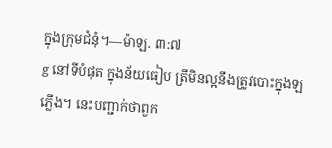ក្នុងក្រុមជំនុំ។—ម៉ាឡ. ៣:៧
g នៅទីបំផុត ក្នុងន័យធៀប ត្រីមិនល្អនឹងត្រូវបោះក្នុងឡភ្លើង។ នេះបញ្ជាក់ថាពួក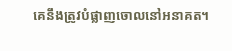គេនឹងត្រូវបំផ្លាញចោលនៅអនាគត។